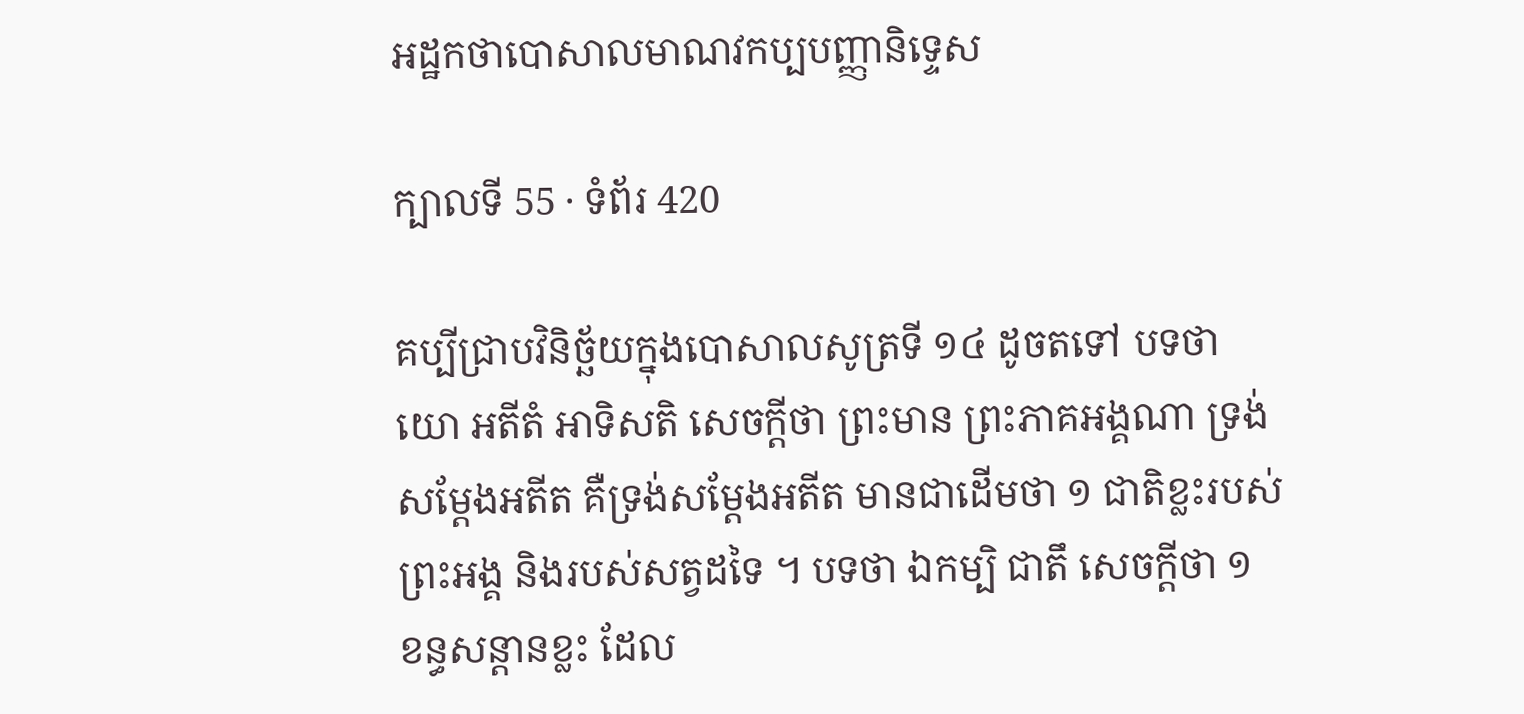អដ្ឋកថាបោសាលមាណវកប្បបញ្ញានិទ្ទេស

ក្បាលទី 55 · ទំព័រ 420

គប្បីជ្រាបវិនិច្ឆ័យក្នុងបោសាលសូត្រទី ១៤ ដូចតទៅ បទថា យោ អតីតំ អាទិសតិ សេចក្តីថា ព្រះមាន ព្រះភាគអង្គណា ទ្រង់សម្តែងអតីត គឺទ្រង់សម្តែងអតីត មានជាដើមថា ១ ជាតិខ្លះរបស់ព្រះអង្គ និងរបស់សត្វដទៃ ។ បទថា ឯកម្បិ ជាតឹ សេចក្តីថា ១ ខន្ធសន្តានខ្លះ ដែល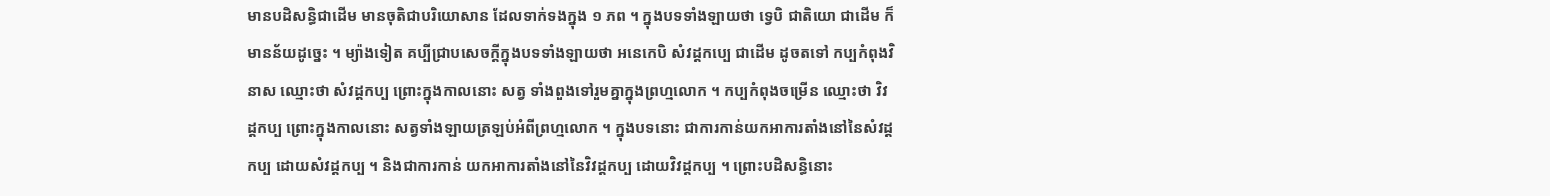មានបដិសន្ធិជាដើម មានចុតិជាបរិយោសាន ដែលទាក់ទងក្នុង ១ ភព ។ ក្នុងបទទាំងឡាយថា ទ្វេបិ ជាតិយោ ជាដើម ក៏មានន័យដូច្នេះ ។ ម្យ៉ាងទៀត គប្បីជ្រាបសេចក្តីក្នុងបទទាំងឡាយថា អនេកេបិ សំវដ្តកប្បេ ជាដើម ដូចតទៅ កប្បកំពុងវិនាស ឈ្មោះថា សំវដ្តកប្ប ព្រោះក្នុងកាលនោះ សត្វ ទាំងពួងទៅរួមគ្នាក្នុងព្រហ្មលោក ។ កប្បកំពុងចម្រើន ឈ្មោះថា វិវដ្តកប្ប ព្រោះក្នុងកាលនោះ សត្វទាំងឡាយត្រឡប់អំពីព្រហ្មលោក ។ ក្នុងបទនោះ ជាការកាន់យកអាការតាំងនៅនៃសំវដ្តកប្ប ដោយសំវដ្តកប្ប ។ និងជាការកាន់ យកអាការតាំងនៅនៃវិវដ្តកប្ប ដោយវិវដ្តកប្ប ។ ព្រោះបដិសន្ធិនោះ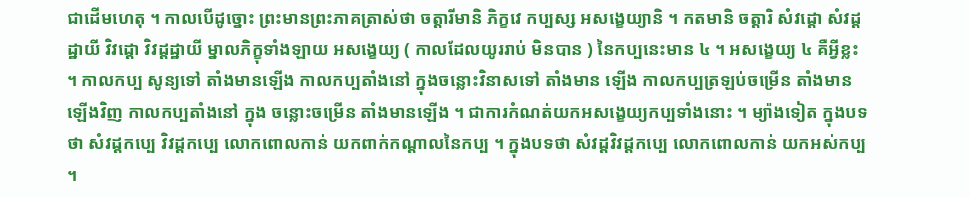ជាដើមហេតុ ។ កាលបើដូច្នោះ ព្រះមានព្រះភាគត្រាស់ថា ចត្តារីមានិ ភិក្ខវេ កប្បស្ស អសង្ខេយ្យានិ ។ កតមានិ ចត្តារិ សំវដ្តោ សំវដ្តដ្ឋាយី វិវដ្តោ វិវដ្តដ្ឋាយី ម្នាលភិក្ខុទាំងឡាយ អសង្ខេយ្យ ( កាលដែលយូររាប់ មិនបាន ) នៃកប្បនេះមាន ៤ ។ អសង្ខេយ្យ ៤ គឺអ្វីខ្លះ ។ កាលកប្ប សូន្យទៅ តាំងមានឡើង កាលកប្បតាំងនៅ ក្នុងចន្លោះវិនាសទៅ តាំងមាន ឡើង កាលកប្បត្រឡប់ចម្រើន តាំងមានឡើងវិញ កាលកប្បតាំងនៅ ក្នុង ចន្លោះចម្រើន តាំងមានឡើង ។ ជាការកំណត់យកអសង្ខេយ្យកប្បទាំងនោះ ។ ម្យ៉ាងទៀត ក្នុងបទថា សំវដ្តកប្បេ វិវដ្តកប្បេ លោកពោលកាន់ យកពាក់កណ្តាលនៃកប្ប ។ ក្នុងបទថា សំវដ្តវិវដ្តកប្បេ លោកពោលកាន់ យកអស់កប្ប ។